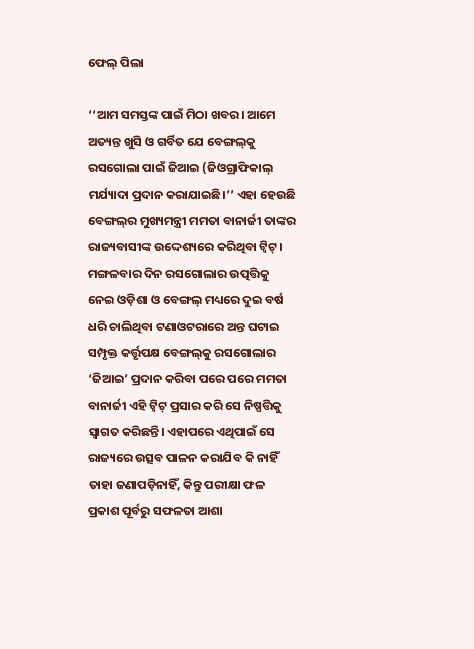ଫେଲ୍‌ ପିଲା

‘‘ଆମ ସମସ୍ତଙ୍କ ପାଇଁ ମିଠା ଖବର। ଆମେ ଅତ୍ୟନ୍ତ ଖୁସି ଓ ଗର୍ବିତ ଯେ ବେଙ୍ଗଲ୍‌କୁ ରସଗୋଲା ପାଇଁ ଜିଆଇ (ଜିଓଗ୍ରାଫିକାଲ୍‌ ମର୍ଯ୍ୟାଦା ପ୍ରଦାନ କରାଯାଇଛି।’’ ଏହା ହେଉଛି ବେଙ୍ଗଲ୍‌ର ମୁଖ୍ୟମନ୍ତ୍ରୀ ମମତା ବାନାର୍ଜୀ ତାଙ୍କର ରାଜ୍ୟବାସୀଙ୍କ ଉଦ୍ଦେଶ୍ୟରେ କରିଥିବା ଟ୍ଵିଟ୍‌। ମଙ୍ଗଳବାର ଦିନ ରସଗୋଲାର ଉତ୍ପତ୍ତିକୁ ନେଇ ଓଡ଼ିଶା ଓ ବେଙ୍ଗଲ୍‌ ମଧ୍ୟରେ ଦୁଇ ବର୍ଷ ଧରି ଚାଲିଥିବା ଟଣାଓଟରାରେ ଅନ୍ତ ଘଟାଇ ସମ୍ପୃକ୍ତ କର୍ତ୍ତୃପକ୍ଷ ବେଙ୍ଗଲ୍‌କୁ ରସଗୋଲାର ‘ଜିଆଇ’ ପ୍ରଦାନ କରିବା ପରେ ପରେ ମମତା ବାନାର୍ଜୀ ଏହି ଟ୍ଵିଟ୍‌ ପ୍ରସାର କରି ସେ ନିଷ୍ପତ୍ତିକୁ ସ୍ୱାଗତ କରିଛନ୍ତି। ଏହାପରେ ଏଥିପାଇଁ ସେ ରାଜ୍ୟରେ ଉତ୍ସବ ପାଳନ କରାଯିବ କି ନାହିଁ ତାହା ଜଣାପଡ଼ିନାହିଁ, କିନ୍ତୁ ପରୀକ୍ଷା ଫଳ ପ୍ରକାଶ ପୂର୍ବରୁ ସଫଳତା ଆଶା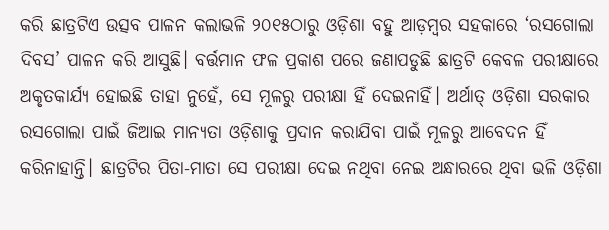କରି ଛାତ୍ରଟିଏ ଉତ୍ସବ ପାଳନ କଲାଭଳି ୨୦୧୫ଠାରୁ ଓଡ଼ିଶା ବହୁ ଆଡ଼ମ୍ବର ସହକାରେ ‘ରସଗୋଲା ଦିବସ’ ପାଳନ କରି ଆସୁଛି। ବର୍ତ୍ତମାନ ଫଳ ପ୍ରକାଶ ପରେ ଜଣାପଡୁଛି ଛାତ୍ରଟି କେବଳ ପରୀକ୍ଷାରେ ଅକୃତକାର୍ଯ୍ୟ ହୋଇଛି ତାହା ନୁହେଁ, ସେ ମୂଳରୁ ପରୀକ୍ଷା ହିଁ ଦେଇନାହିଁ। ଅର୍ଥାତ୍‌ ଓଡ଼ିଶା ସରକାର ରସଗୋଲା ପାଇଁ ଜିଆଇ ମାନ୍ୟତା ଓଡ଼ିଶାକୁ ପ୍ରଦାନ କରାଯିବା ପାଇଁ ମୂଳରୁ ଆବେଦନ ହିଁ କରିନାହାନ୍ତି। ଛାତ୍ରଟିର ପିତା-ମାତା ସେ ପରୀକ୍ଷା ଦେଇ ନଥିବା ନେଇ ଅନ୍ଧାରରେ ଥିବା ଭଳି ଓଡ଼ିଶା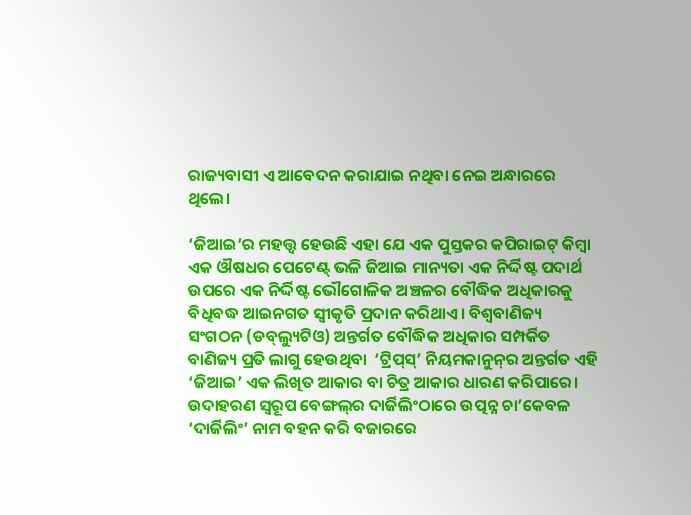ରାଜ୍ୟବାସୀ ଏ ଆବେଦନ କରାଯାଇ ନଥିବା ନେଇ ଅନ୍ଧାରରେ ଥିଲେ।

‘ଜିଆଇ’ର ମହତ୍ତ୍ୱ ହେଉଛି ଏହା ଯେ ଏକ ପୁସ୍ତକର କପିରାଇଟ୍‌ କିମ୍ବା ଏକ ଔଷଧର ପେଟେଣ୍ଟ୍‌ ଭଳି ଜିଆଇ ମାନ୍ୟତା ଏକ ନିର୍ଦ୍ଦିଷ୍ଟ ପଦାର୍ଥ ଉପରେ ଏକ ନିର୍ଦ୍ଦିଷ୍ଟ ଭୌଗୋଳିକ ଅଞ୍ଚଳର ବୌଦ୍ଧିକ ଅଧିକାରକୁ ବିଧିବଦ୍ଧ ଆଇନଗତ ସ୍ୱୀକୃତି ପ୍ରଦାନ କରିଥାଏ। ବିଶ୍ୱବାଣିଜ୍ୟ ସଂଗଠନ (ଡବ୍‌ଲ୍ୟୁଟିଓ) ଅନ୍ତର୍ଗତ ବୌଦ୍ଧିକ ଅଧିକାର ସମ୍ପର୍କିତ ବାଣିଜ୍ୟ ପ୍ରତି ଲାଗୁ ହେଉଥିବା  ‘ଟ୍ରିପ୍‌ସ୍‌’ ନିୟମକାନୁନ୍‌ର ଅନ୍ତର୍ଗତ ଏହି ‘ଜିଆଇ’ ଏକ ଲିଖିତ ଆକାର ବା ଚିତ୍ର ଆକାର ଧାରଣ କରିପାରେ। ଉଦାହରଣ ସ୍ୱରୂପ ବେଙ୍ଗଲ୍‌ର ଦାର୍ଜିଲିଂଠାରେ ଉତ୍ପନ୍ନ ଚା’କେବଳ ‘ଦାର୍ଜିଲିଂ’ ନାମ ବହନ କରି ବଜାରରେ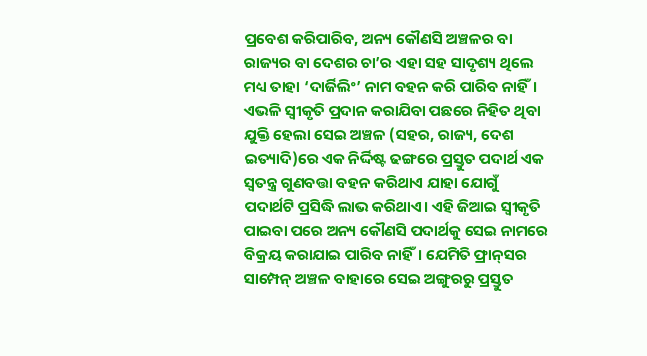ପ୍ରବେଶ କରିପାରିବ, ଅନ୍ୟ କୌଣସି ଅଞ୍ଚଳର ବା ରାଜ୍ୟର ବା ଦେଶର ଚା’ର ଏହା ସହ ସାଦୃଶ୍ୟ ଥିଲେ ମଧ୍ୟ ତାହା ‘ଦାର୍ଜିଲିଂ’ ନାମ ବହନ କରି ପାରିବ ନାହିଁ। ଏଭଳି ସ୍ୱୀକୃତି ପ୍ରଦାନ କରାଯିବା ପଛରେ ନିହିତ ଥିବା ଯୁକ୍ତି ହେଲା ସେଇ ଅଞ୍ଚଳ (ସହର, ରାଜ୍ୟ, ଦେଶ ଇତ୍ୟାଦି)ରେ ଏକ ନିର୍ଦ୍ଦିଷ୍ଟ ଢଙ୍ଗରେ ପ୍ରସ୍ତୁତ ପଦାର୍ଥ ଏକ ସ୍ୱତନ୍ତ୍ର ଗୁଣବତ୍ତା ବହନ କରିଥାଏ ଯାହା ଯୋଗୁଁ ପଦାର୍ଥଟି ପ୍ରସିଦ୍ଧି ଲାଭ କରିଥାଏ। ଏହି ଜିଆଇ ସ୍ୱୀକୃତି ପାଇବା ପରେ ଅନ୍ୟ କୌଣସି ପଦାର୍ଥକୁ ସେଇ ନାମରେ ବିକ୍ରୟ କରାଯାଇ ପାରିବ ନାହିଁ। ଯେମିତି ଫ୍ରାନ୍‌ସର ସାମ୍ପେନ୍‌ ଅଞ୍ଚଳ ବାହାରେ ସେଇ ଅଙ୍ଗୁରରୁ ପ୍ରସ୍ତୁତ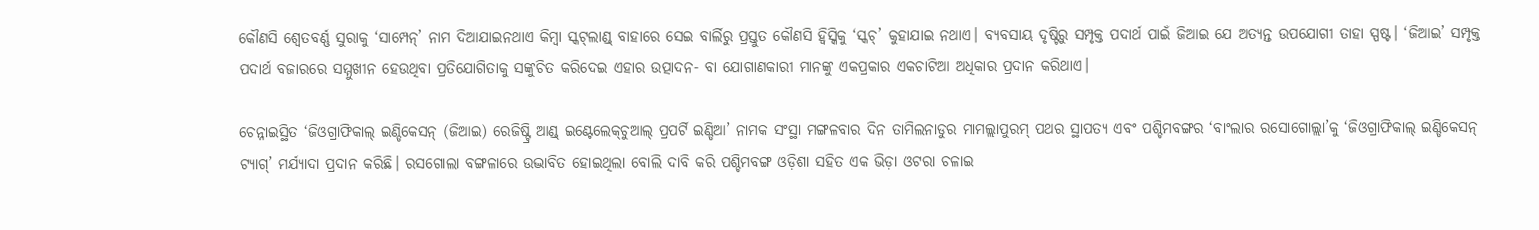କୌଣସି ଶ୍ୱେତବର୍ଣ୍ଣ ସୁରାକୁ ‘ସାମ୍ପେନ୍‌’ ନାମ ଦିଆଯାଇନଥାଏ କିମ୍ବା ସ୍କଟ୍‌ଲାଣ୍ଡ୍‌ ବାହାରେ ସେଇ ବାର୍ଲିରୁ ପ୍ରସ୍ତୁତ କୌଣସି ହ୍ଵିସ୍କିକୁ ‘ସ୍କଚ୍‌’ କୁହାଯାଇ ନଥାଏ। ବ୍ୟବସାୟ ଦୃଷ୍ଟିରୁ ସମ୍ପୃକ୍ତ ପଦାର୍ଥ ପାଇଁ ଜିଆଇ ଯେ ଅତ୍ୟନ୍ତ ଉପଯୋଗୀ ତାହା ସ୍ପଷ୍ଟ। ‘ଜିଆଇ’ ସମ୍ପୃକ୍ତ ପଦାର୍ଥ ବଜାରରେ ସମ୍ମୁଖୀନ ହେଉଥିବା ପ୍ରତିଯୋଗିତାକୁ ସଙ୍କୁଚିତ କରିଦେଇ ଏହାର ଉତ୍ପାଦନ- ବା ଯୋଗାଣକାରୀ ମାନଙ୍କୁ ଏକପ୍ରକାର ଏକଚାଟିଆ ଅଧିକାର ପ୍ରଦାନ କରିଥାଏ।

ଚେନ୍ନାଇସ୍ଥିତ ‘ଜିଓଗ୍ରାଫିକାଲ୍‌ ଇଣ୍ଡିକେସନ୍‌ (ଜିଆଇ) ରେଜିଷ୍ଟ୍ରି ଆଣ୍ଡ୍‌ ଇଣ୍ଟେଲେକ୍‌ଚୁଆଲ୍‌ ପ୍ରପର୍ଟି ଇଣ୍ଡିଆ’ ନାମକ ସଂସ୍ଥା ମଙ୍ଗଳବାର ଦିନ ତାମିଲନାଡୁର ମାମଲ୍ଲାପୁରମ୍‌ ପଥର ସ୍ଥାପତ୍ୟ ଏବଂ ପଶ୍ଚିମବଙ୍ଗର ‘ବାଂଲାର ରସୋଗୋଲ୍ଲା’କୁ ‘ଜିଓଗ୍ରାଫିକାଲ୍‌ ଇଣ୍ଡିକେସନ୍‌ ଟ୍ୟାଗ୍‌’ ମର୍ଯ୍ୟାଦା ପ୍ରଦାନ କରିଛି। ରସଗୋଲା ବଙ୍ଗଳାରେ ଉଦ୍ଭାବିତ ହୋଇଥିଲା ବୋଲି ଦାବି କରି ପଶ୍ଚିମବଙ୍ଗ ଓଡ଼ିଶା ସହିତ ଏକ ଭିଡ଼ା ଓଟରା ଚଳାଇ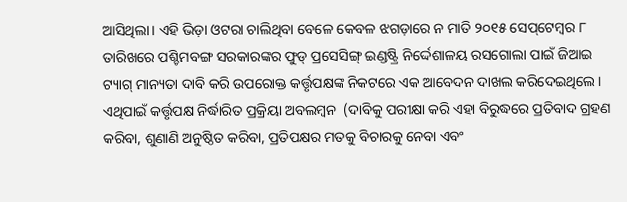ଆସିଥିଲା। ଏହି ଭିଡ଼ା ଓଟରା ଚାଲିଥିବା ବେଳେ କେବଳ ଝଗଡ଼ାରେ ନ ମାତି ୨୦୧୫ ସେପ୍‌ଟେମ୍ବର ୮ ତାରିଖରେ ପଶ୍ଚିମବଙ୍ଗ ସରକାରଙ୍କର ଫୁଡ୍‌ ପ୍ରସେସିଙ୍ଗ୍‌ ଇଣ୍ଡଷ୍ଟ୍ରି ନିର୍ଦ୍ଦେଶାଳୟ ରସଗୋଲା ପାଇଁ ଜିଆଇ ଟ୍ୟାଗ୍‌ ମାନ୍ୟତା ଦାବି କରି ଉପରୋକ୍ତ କର୍ତ୍ତୃପକ୍ଷଙ୍କ ନିକଟରେ ଏକ ଆବେଦନ ଦାଖଲ କରିଦେଇଥିଲେ। ଏଥିପାଇଁ କର୍ତ୍ତୃପକ୍ଷ ନିର୍ଦ୍ଧାରିତ ପ୍ରକ୍ରିୟା ଅବଲମ୍ବନ  (ଦାବିକୁ ପରୀକ୍ଷା କରି ଏହା ବିରୁଦ୍ଧରେ ପ୍ରତିବାଦ ଗ୍ରହଣ କରିବା, ଶୁଣାଣି ଅନୁଷ୍ଠିତ କରିବା, ପ୍ରତିପକ୍ଷର ମତକୁ ବିଚାରକୁ ନେବା ଏବଂ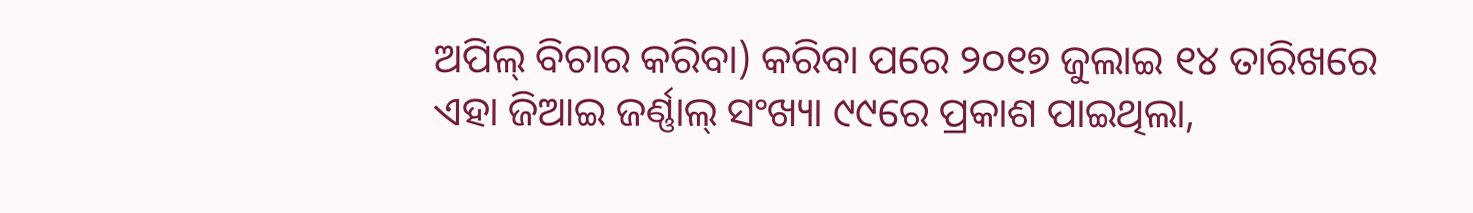ଅପିଲ୍‌ ବିଚାର କରିବା) କରିବା ପରେ ୨୦୧୭ ଜୁଲାଇ ୧୪ ତାରିଖରେ ଏହା ଜିଆଇ ଜର୍ଣ୍ଣାଲ୍‌ ସଂଖ୍ୟା ୯୯ରେ ପ୍ରକାଶ ପାଇଥିଲା,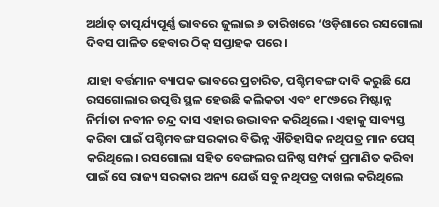ଅର୍ଥାତ୍‌ ତାତ୍ପର୍ଯ୍ୟପୂର୍ଣ୍ଣ ଭାବରେ ଜୁଲାଇ ୬ ତାରିଖରେ ‘ଓଡ଼ିଶାରେ ରସଗୋଲା ଦିବସ ପାଳିତ ହେବାର ଠିକ୍‌ ସପ୍ତାହକ ପରେ।

ଯାହା ବର୍ତ୍ତମାନ ବ୍ୟାପକ ଭାବରେ ପ୍ରଚାରିତ, ପଶ୍ଚିମବଙ୍ଗ ଦାବି କରୁଛି ଯେ ରସଗୋଲାର ଉତ୍ପତ୍ତି ସ୍ଥଳ ହେଉଛି କଲିକତା ଏବଂ ୧୮୯୬ରେ ମିଷ୍ଟାନ୍ନ ନିର୍ମାତା ନବୀନ ଚନ୍ଦ୍ର ଦାସ ଏହାର ଉଦ୍ଭାବନ କରିଥିଲେ। ଏହାକୁ ସାବ୍ୟସ୍ତ କରିବା ପାଇଁ ପଶ୍ଚିମବଙ୍ଗ ସରକାର ବିଭିନ୍ନ ଐତିହାସିକ ନଥିପତ୍ର ମାନ ପେସ୍‌ କରିଥିଲେ। ରସଗୋଲା ସହିତ ବେଙ୍ଗଲର ଘନିଷ୍ଠ ସମ୍ପର୍କ ପ୍ରମାଣିତ କରିବା ପାଇଁ ସେ ରାଜ୍ୟ ସରକାର ଅନ୍ୟ ଯେଉଁ ସବୁ ନଥିପତ୍ର ଦାଖଲ କରିଥିଲେ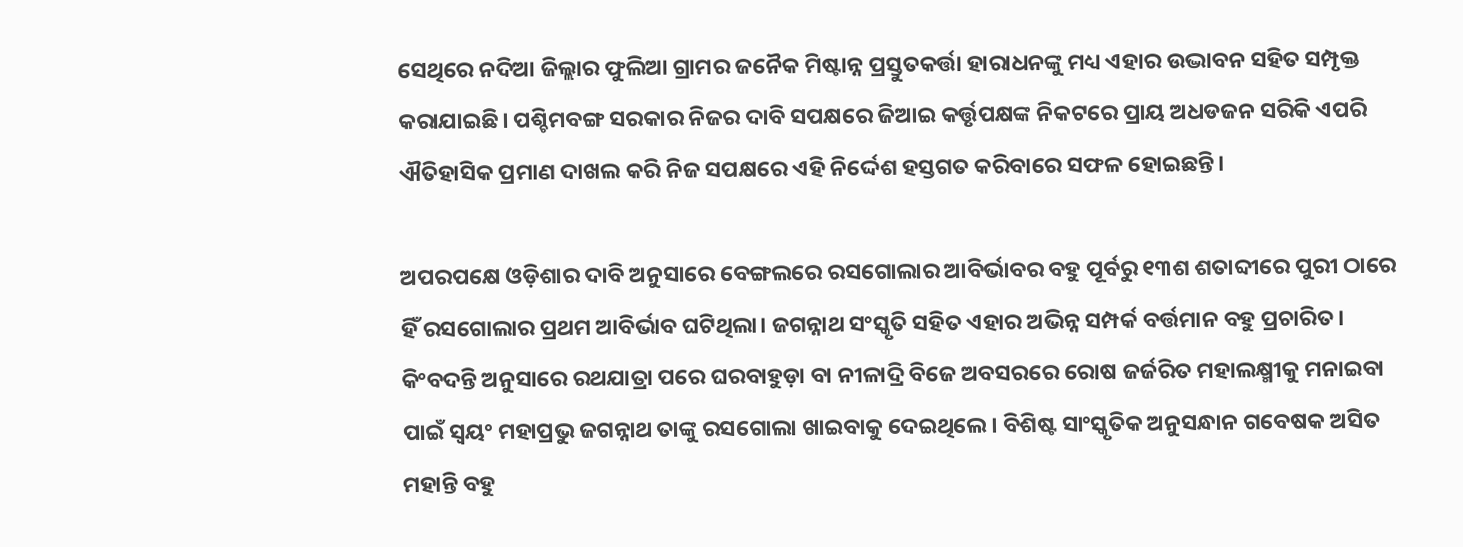ସେଥିରେ ନଦିଆ ଜିଲ୍ଲାର ଫୁଲିଆ ଗ୍ରାମର ଜନୈକ ମିଷ୍ଟାନ୍ନ ପ୍ରସ୍ତୁତକର୍ତ୍ତା ହାରାଧନଙ୍କୁ ମଧ୍ୟ ଏହାର ଉଦ୍ଭାବନ ସହିତ ସମ୍ପୃକ୍ତ କରାଯାଇଛି। ପଶ୍ଚିମବଙ୍ଗ ସରକାର ନିଜର ଦାବି ସପକ୍ଷରେ ଜିଆଇ କର୍ତ୍ତୃପକ୍ଷଙ୍କ ନିକଟରେ ପ୍ରାୟ ଅଧଡଜନ ସରିକି ଏପରି ଐତିହାସିକ ପ୍ରମାଣ ଦାଖଲ କରି ନିଜ ସପକ୍ଷରେ ଏହି ନିର୍ଦ୍ଦେଶ ହସ୍ତଗତ କରିବାରେ ସଫଳ ହୋଇଛନ୍ତି।

ଅପରପକ୍ଷେ ଓଡ଼ିଶାର ଦାବି ଅନୁସାରେ ବେଙ୍ଗଲରେ ରସଗୋଲାର ଆବିର୍ଭାବର ବହୁ ପୂର୍ବରୁ ୧୩ଶ ଶତାବ୍ଦୀରେ ପୁରୀ ଠାରେ ହିଁ ରସଗୋଲାର ପ୍ରଥମ ଆବିର୍ଭାବ ଘଟିଥିଲା। ଜଗନ୍ନାଥ ସଂସ୍କୃତି ସହିତ ଏହାର ଅଭିନ୍ନ ସମ୍ପର୍କ ବର୍ତ୍ତମାନ ବହୁ ପ୍ରଚାରିତ। କିଂବଦନ୍ତି ଅନୁସାରେ ରଥଯାତ୍ରା ପରେ ଘରବାହୁଡ଼ା ବା ନୀଳାଦ୍ରି ବିଜେ ଅବସରରେ ରୋଷ ଜର୍ଜରିତ ମହାଲକ୍ଷ୍ମୀକୁ ମନାଇବା ପାଇଁ ସ୍ୱୟଂ ମହାପ୍ରଭୁ ଜଗନ୍ନାଥ ତାଙ୍କୁ ରସଗୋଲା ଖାଇବାକୁ ଦେଇଥିଲେ। ବିଶିଷ୍ଟ ସାଂସ୍କୃତିକ ଅନୁସନ୍ଧାନ ଗବେଷକ ଅସିତ ମହାନ୍ତି ବହୁ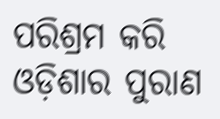ପରିଶ୍ରମ କରି ଓଡ଼ିଶାର ପୁରାଣ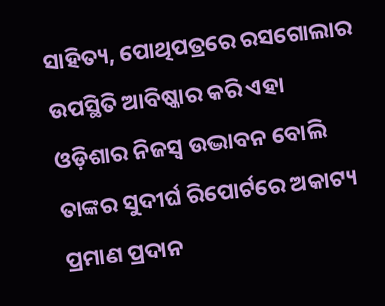ସାହିତ୍ୟ, ପୋଥିପତ୍ରରେ ରସଗୋଲାର ଉପସ୍ଥିତି ଆବିଷ୍କାର କରି ଏହା ଓଡ଼ିଶାର ନିଜସ୍ୱ ଉଦ୍ଭାବନ ବୋଲି ତାଙ୍କର ସୁଦୀର୍ଘ ରିପୋର୍ଟରେ ଅକାଟ୍ୟ ପ୍ରମାଣ ପ୍ରଦାନ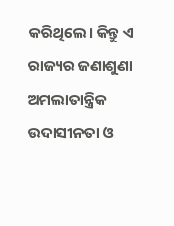କରିଥିଲେ। କିନ୍ତୁ ଏ ରାଜ୍ୟର ଜଣାଶୁଣା ଅମଲାତାନ୍ତ୍ରିକ ଉଦାସୀନତା ଓ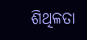ଶିଥିଳତା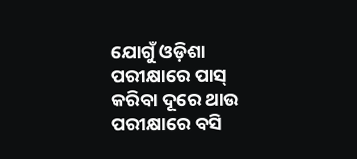ଯୋଗୁଁ ଓଡ଼ିଶା ପରୀକ୍ଷାରେ ପାସ୍‌ କରିବା ଦୂରେ ଥାଉ ପରୀକ୍ଷାରେ ବସି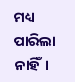ମଧ୍ୟ ପାରିଲା ନାହିଁ।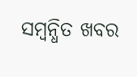ସମ୍ବନ୍ଧିତ ଖବର